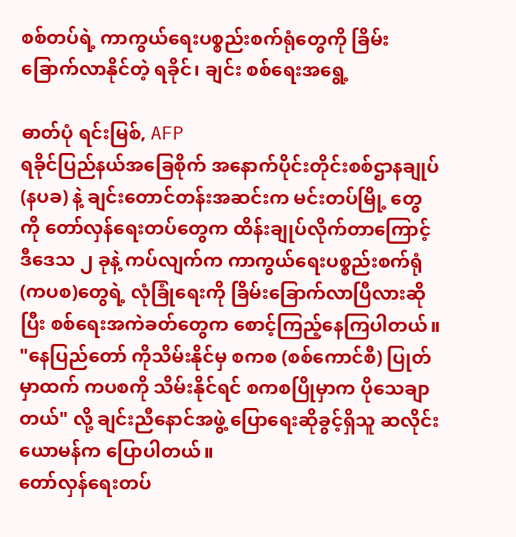စစ်တပ်ရဲ့ ကာကွယ်ရေးပစ္စည်းစက်ရုံတွေကို ခြိမ်းခြောက်လာနိုင်တဲ့ ရခိုင်၊ ချင်း စစ်ရေးအရွေ့

ဓာတ်ပုံ ရင်းမြစ်, AFP
ရခိုင်ပြည်နယ်အခြေစိုက် အနောက်ပိုင်းတိုင်းစစ်ဌာနချုပ် (နပခ) နဲ့ ချင်းတောင်တန်းအဆင်းက မင်းတပ်မြို့ တွေကို တော်လှန်ရေးတပ်တွေက ထိန်းချုပ်လိုက်တာကြောင့် ဒီဒေသ ၂ ခုနဲ့ ကပ်လျက်က ကာကွယ်ရေးပစ္စည်းစက်ရုံ (ကပစ)တွေရဲ့ လုံခြုံရေးကို ခြိမ်းခြောက်လာပြီလားဆိုပြီး စစ်ရေးအကဲခတ်တွေက စောင့်ကြည့်နေကြပါတယ်။
"နေပြည်တော် ကိုသိမ်းနိုင်မှ စကစ (စစ်ကောင်စီ) ပြုတ်မှာထက် ကပစကို သိမ်းနိုင်ရင် စကစပြိုမှာက ပိုသေချာတယ်" လို့ ချင်းညီနောင်အဖွဲ့ ပြောရေးဆိုခွင့်ရှိသူ ဆလိုင်းယောမန်က ပြောပါတယ်။
တော်လှန်ရေးတပ်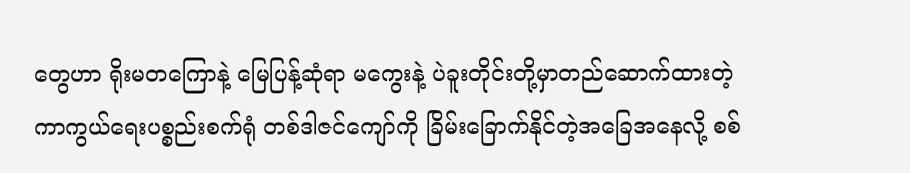တွေဟာ ရိုးမတကြောနဲ့ မြေပြန့်ဆုံရာ မကွေးနဲ့ ပဲခူးတိုင်းတို့မှာတည်ဆောက်ထားတဲ့ ကာကွယ်ရေးပစ္စည်းစက်ရုံ တစ်ဒါဇင်ကျော်ကို ခြိမ်းခြောက်နိုင်တဲ့အခြေအနေလို့ စစ်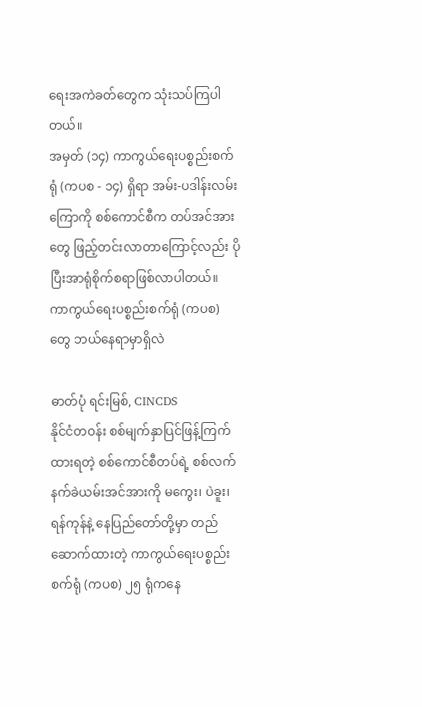ရေးအကဲခတ်တွေက သုံးသပ်ကြပါတယ်။
အမှတ် (၁၄) ကာကွယ်ရေးပစ္စည်းစက်ရုံ (ကပစ - ၁၄) ရှိရာ အမ်း-ပဒါန်းလမ်းကြောကို စစ်ကောင်စီက တပ်အင်အားတွေ ဖြည့်တင်းလာတာကြောင့်လည်း ပိုပြီးအာရုံစိုက်စရာဖြစ်လာပါတယ်။
ကာကွယ်ရေးပစ္စည်းစက်ရုံ (ကပစ) တွေ ဘယ်နေရာမှာရှိလဲ

ဓာတ်ပုံ ရင်းမြစ်, CINCDS
နိုင်ငံတဝန်း စစ်မျက်နှာပြင်ဖြန့်ကြက်ထားရတဲ့ စစ်ကောင်စီတပ်ရဲ့ စစ်လက်နက်ခဲယမ်းအင်အားကို မကွေး၊ ပဲခူး၊ ရန်ကုန်နဲ့ နေပြည်တော်တို့မှာ တည်ဆောက်ထားတဲ့ ကာကွယ်ရေးပစ္စည်းစက်ရုံ (ကပစ) ၂၅ ရုံကနေ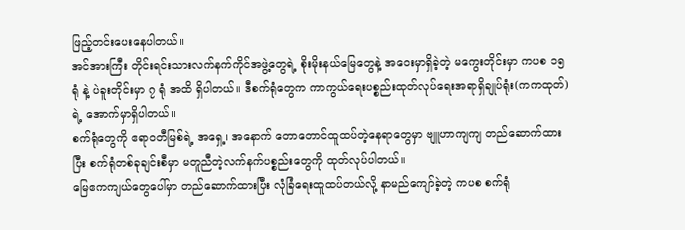ဖြည့်တင်းပေးနေပါတယ်။
အင်အားကြီး တိုင်းရင်းသားလက်နက်ကိုင်အဖွဲ့တွေရဲ့ စိုးမိုးနယ်မြေတွေနဲ့ အဝေးမှာရှိခဲ့တဲ့ မကွေးတိုင်းမှာ ကပစ ၁၅ ရုံ နဲ့ ပဲခူးတိုင်းမှာ ၇ ရုံ အထိ ရှိပါတယ်။ ဒီစက်ရုံတွေက ကာကွယ်ရေးပစ္စည်းထုတ်လုပ်ရေးအရာရှိချုပ်ရုံး(ကကထုတ်) ရဲ့ အောက်မှာရှိပါတယ်။
စက်ရုံတွေကို ဧရာဝတီမြစ်ရဲ့ အရှေ့၊ အနောက် တောတောင်ထူထပ်တဲ့နေရာတွေမှာ ဗျူဟာကျကျ တည်ဆောက်ထားပြီး စက်ရုံတစ်ခုချင်းစီမှာ မတူညီတဲ့လက်နက်ပစ္စည်းတွေကို ထုတ်လုပ်ပါတယ်။
မြေဧကကျယ်တွေပေါ်မှာ တည်ဆောက်ထားပြီး လုံခြံရေးထူထပ်တယ်လို့ နာမည်ကျော်ခဲ့တဲ့ ကပစ စက်ရုံ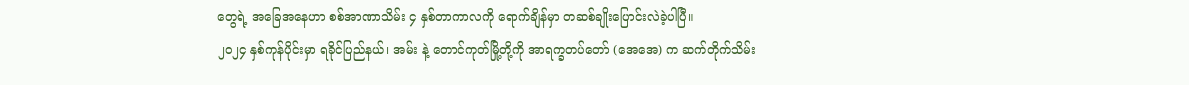တွေရဲ့ အခြေအနေဟာ စစ်အာဏာသိမ်း ၄ နှစ်တာကာလကို ရောက်ချိန်မှာ တဆစ်ချိုးပြောင်းလဲခဲ့ပါပြီ။
၂၀၂၄ နှစ်ကုန်ပိုင်းမှာ ရခိုင်ပြည်နယ်၊ အမ်း နဲ့ တောင်ကုတ်မြို့တို့ကို အာရက္ခတပ်တော် (အေအေ) က ဆက်တိုက်သိမ်း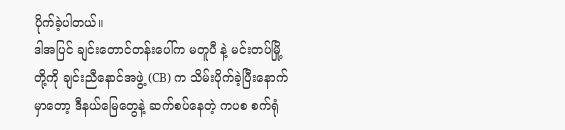ပိုက်ခဲ့ပါတယ်။
ဒါအပြင် ချင်းတောင်တန်းပေါ်က မတူပီ နဲ့ မင်းတပ်မြို့တို့ကို ချင်းညီနောင်အဖွဲ့ (CB) က သိမ်းပိုက်ခဲ့ပြီးနောက်မှာတော့ ဒီနယ်မြေတွေနဲ့ ဆက်စပ်နေတဲ့ ကပစ စက်ရုံ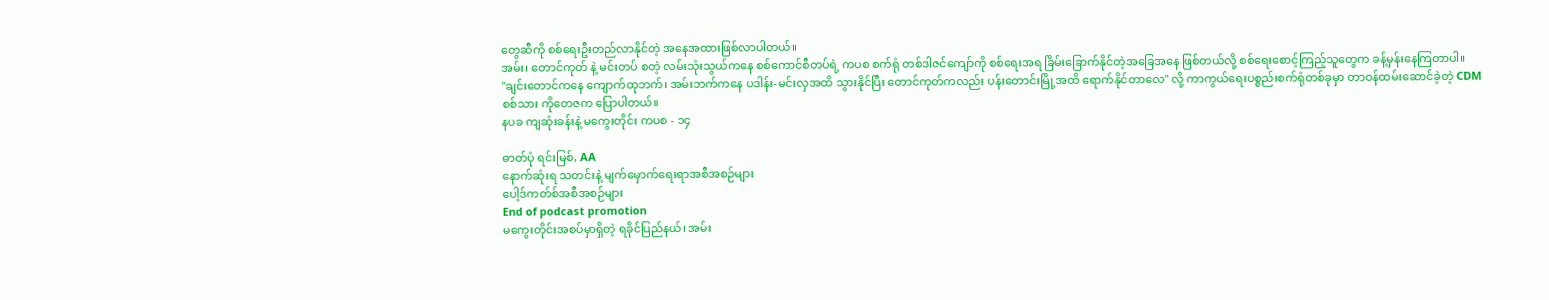တွေဆီကို စစ်ရေးဦးတည်လာနိုင်တဲ့ အနေအထားဖြစ်လာပါတယ်။
အမ်း၊ တောင်ကုတ် နဲ့ မင်းတပ် စတဲ့ လမ်းသုံးသွယ်ကနေ စစ်ကောင်စီတပ်ရဲ့ ကပစ စက်ရုံ တစ်ဒါဇင်ကျော်ကို စစ်ရေးအရ ခြိမ်းခြောက်နိုင်တဲ့အခြေအနေ ဖြစ်တယ်လို့ စစ်ရေးစောင့်ကြည့်သူတွေက ခန့်မှန်းနေကြတာပါ။
"ချင်းတောင်ကနေ ကျောက်ထုဘက်၊ အမ်းဘက်ကနေ ပဒါန်း-မင်းလှအထိ သွားနိုင်ပြီး တောင်ကုတ်ကလည်း ပန်းတောင်းမြို့အထိ ရောက်နိုင်တာလေ" လို့ ကာကွယ်ရေးပစ္စည်းစက်ရုံတစ်ခုမှာ တာဝန်ထမ်းဆောင်ခဲ့တဲ့ CDM စစ်သား ကိုတေဇက ပြောပါတယ်။
နပခ ကျဆုံးခန်းနဲ့ မကွေးတိုင်း ကပစ - ၁၄

ဓာတ်ပုံ ရင်းမြစ်, AA
နောက်ဆုံးရ သတင်းနဲ့ မျက်မှောက်ရေးရာအစီအစဉ်များ
ပေါ့ဒ်ကတ်စ်အစီအစဉ်များ
End of podcast promotion
မကွေးတိုင်းအစပ်မှာရှိတဲ့ ရခိုင်ပြည်နယ်၊ အမ်း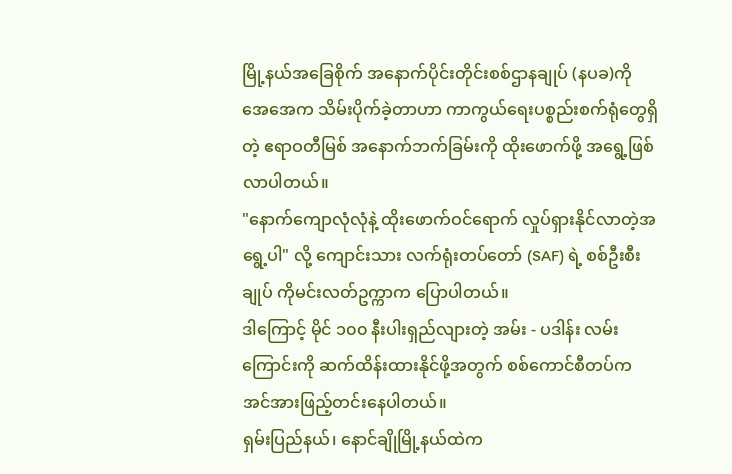မြို့နယ်အခြေစိုက် အနောက်ပိုင်းတိုင်းစစ်ဌာနချုပ် (နပခ)ကို အေအေက သိမ်းပိုက်ခဲ့တာဟာ ကာကွယ်ရေးပစ္စည်းစက်ရုံတွေရှိတဲ့ ဧရာဝတီမြစ် အနောက်ဘက်ခြမ်းကို ထိုးဖောက်ဖို့ အရွေ့ဖြစ်လာပါတယ်။
"နောက်ကျောလုံလုံနဲ့ ထိုးဖောက်ဝင်ရောက် လှုပ်ရှားနိုင်လာတဲ့အရွေ့ပါ" လို့ ကျောင်းသား လက်ရုံးတပ်တော် (SAF) ရဲ့ စစ်ဦးစီးချုပ် ကိုမင်းလတ်ဥက္ကာက ပြောပါတယ်။
ဒါကြောင့် မိုင် ၁၀၀ နီးပါးရှည်လျားတဲ့ အမ်း - ပဒါန်း လမ်းကြောင်းကို ဆက်ထိန်းထားနိုင်ဖို့အတွက် စစ်ကောင်စီတပ်က အင်အားဖြည့်တင်းနေပါတယ်။
ရှမ်းပြည်နယ်၊ နောင်ချိုမြို့နယ်ထဲက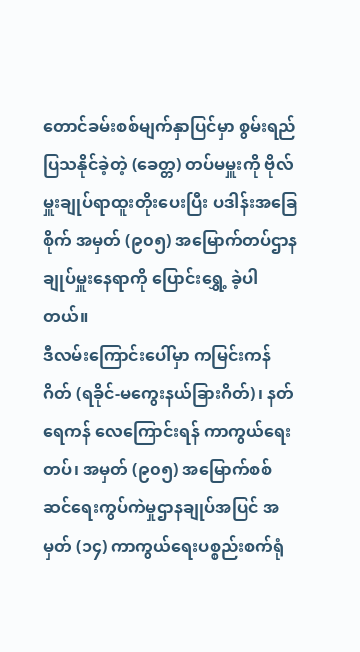တောင်ခမ်းစစ်မျက်နှာပြင်မှာ စွမ်းရည်ပြသနိုင်ခဲ့တဲ့ (ခေတ္တ) တပ်မမှူးကို ဗိုလ်မှူးချုပ်ရာထူးတိုးပေးပြီး ပဒါန်းအခြေစိုက် အမှတ် (၉၀၅) အမြောက်တပ်ဌာနချုပ်မှူးနေရာကို ပြောင်းရွှေ့ ခဲ့ပါတယ်။
ဒီလမ်းကြောင်းပေါ်မှာ ကမြင်းကန်ဂိတ် (ရခိုင်-မကွေးနယ်ခြားဂိတ်)၊ နတ်ရေကန် လေကြောင်းရန် ကာကွယ်ရေးတပ်၊ အမှတ် (၉၀၅) အမြောက်စစ်ဆင်ရေးကွပ်ကဲမှုဌာနချုပ်အပြင် အမှတ် (၁၄) ကာကွယ်ရေးပစ္စည်းစက်ရုံ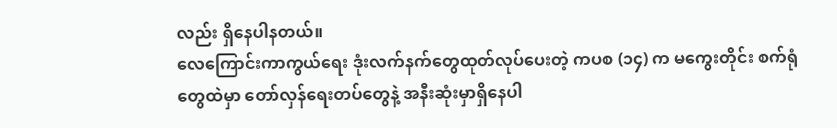လည်း ရှိနေပါနတယ်။
လေကြောင်းကာကွယ်ရေး ဒုံးလက်နက်တွေထုတ်လုပ်ပေးတဲ့ ကပစ (၁၄) က မကွေးတိုင်း စက်ရုံတွေထဲမှာ တော်လှန်ရေးတပ်တွေနဲ့ အနီးဆုံးမှာရှိနေပါ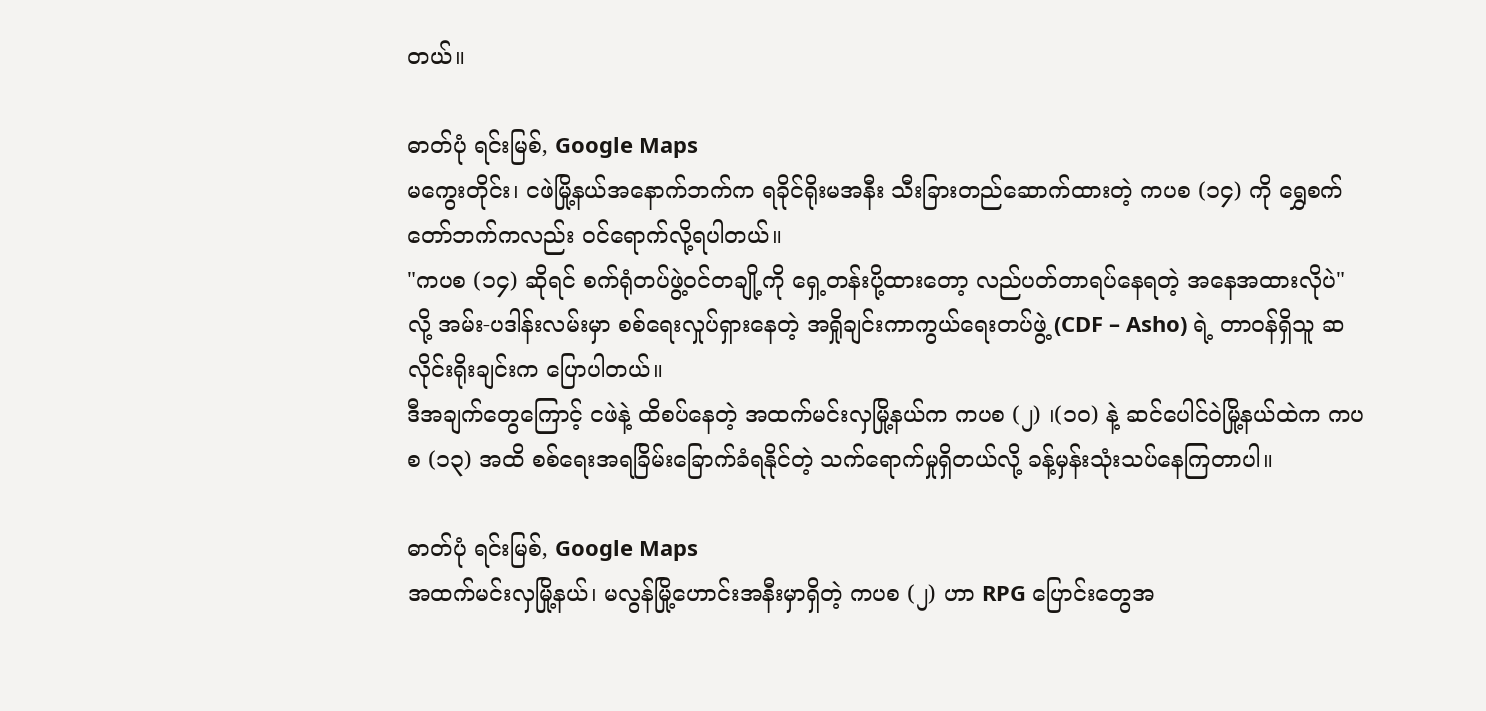တယ်။

ဓာတ်ပုံ ရင်းမြစ်, Google Maps
မကွေးတိုင်း၊ ငဖဲမြို့နယ်အနောက်ဘက်က ရခိုင်ရိုးမအနီး သီးခြားတည်ဆောက်ထားတဲ့ ကပစ (၁၄) ကို ရွှေစက်တော်ဘက်ကလည်း ဝင်ရောက်လို့ရပါတယ်။
"ကပစ (၁၄) ဆိုရင် စက်ရုံတပ်ဖွဲ့ဝင်တချို့ကို ရှေ့တန်းပို့ထားတော့ လည်ပတ်တာရပ်နေရတဲ့ အနေအထားလိုပဲ" လို့ အမ်း-ပဒါန်းလမ်းမှာ စစ်ရေးလှုပ်ရှားနေတဲ့ အရှိုချင်းကာကွယ်ရေးတပ်ဖွဲ့ (CDF – Asho) ရဲ့ တာဝန်ရှိသူ ဆလိုင်းရိုးချင်းက ပြောပါတယ်။
ဒီအချက်တွေကြောင့် ငဖဲနဲ့ ထိစပ်နေတဲ့ အထက်မင်းလှမြို့နယ်က ကပစ (၂) ၊(၁၀) နဲ့ ဆင်ပေါင်ဝဲမြို့နယ်ထဲက ကပစ (၁၃) အထိ စစ်ရေးအရခြိမ်းခြောက်ခံရနိုင်တဲ့ သက်ရောက်မှုရှိတယ်လို့ ခန့်မှန်းသုံးသပ်နေကြတာပါ။

ဓာတ်ပုံ ရင်းမြစ်, Google Maps
အထက်မင်းလှမြို့နယ်၊ မလွန်မြို့ဟောင်းအနီးမှာရှိတဲ့ ကပစ (၂) ဟာ RPG ပြောင်းတွေအ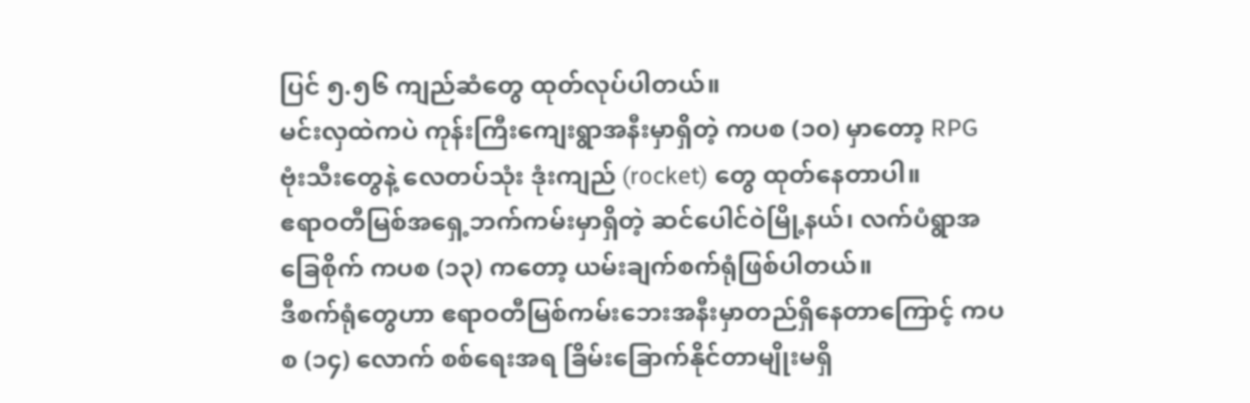ပြင် ၅.၅၆ ကျည်ဆံတွေ ထုတ်လုပ်ပါတယ်။
မင်းလှထဲကပဲ ကုန်းကြီးကျေးရွာအနီးမှာရှိတဲ့ ကပစ (၁၀) မှာတော့ RPG ဗုံးသီးတွေနဲ့ လေတပ်သုံး ဒုံးကျည် (rocket) တွေ ထုတ်နေတာပါ။
ဧရာဝတီမြစ်အရှေ့ဘက်ကမ်းမှာရှိတဲ့ ဆင်ပေါင်ဝဲမြို့နယ်၊ လက်ပံရွာအခြေစိုက် ကပစ (၁၃) ကတော့ ယမ်းချက်စက်ရုံဖြစ်ပါတယ်။
ဒီစက်ရုံတွေဟာ ဧရာဝတီမြစ်ကမ်းဘေးအနီးမှာတည်ရှိနေတာကြောင့် ကပစ (၁၄) လောက် စစ်ရေးအရ ခြိမ်းခြောက်နိုင်တာမျိုးမရှိ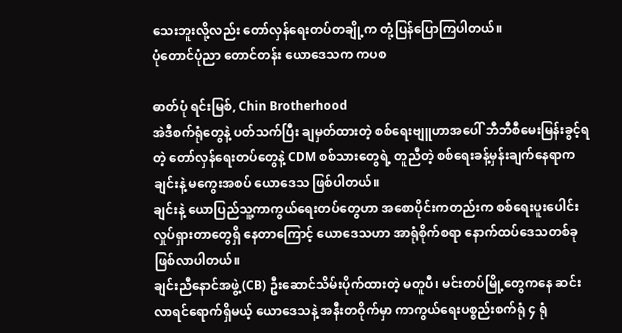သေးဘူးလို့လည်း တော်လှန်ရေးတပ်တချို့က တုံ့ပြန်ပြောကြပါတယ်။
ပုံတောင်ပုံညာ တောင်တန်း ယောဒေသက ကပစ

ဓာတ်ပုံ ရင်းမြစ်, Chin Brotherhood
အဲဒီစက်ရုံတွေနဲ့ ပတ်သက်ပြီး ချမှတ်ထားတဲ့ စစ်ရေးဗျူဟာအပေါ် ဘီဘီစီမေးမြန်းခွင့်ရတဲ့ တော်လှန်ရေးတပ်တွေနဲ့ CDM စစ်သားတွေရဲ့ တူညီတဲ့ စစ်ရေးခန့်မှန်းချက်နေရာက ချင်းနဲ့ မကွေးအစပ် ယောဒေသ ဖြစ်ပါတယ်။
ချင်းနဲ့ ယောပြည်သူ့ကာကွယ်ရေးတပ်တွေဟာ အစောပိုင်းကတည်းက စစ်ရေးပူးပေါင်းလှုပ်ရှားတာတွေရှိ နေတာကြောင့် ယောဒေသဟာ အာရုံစိုက်စရာ နောက်ထပ်ဒေသတစ်ခု ဖြစ်လာပါတယ်။
ချင်းညီနောင်အဖွဲ့ (CB) ဦးဆောင်သိမ်းပိုက်ထားတဲ့ မတူပီ၊ မင်းတပ်မြို့တွေကနေ ဆင်းလာရင်ရောက်ရှိမယ့် ယောဒေသနဲ့ အနီးတဝိုက်မှာ ကာကွယ်ရေးပစ္စည်းစက်ရုံ ၄ ရုံ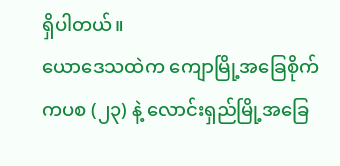ရှိပါတယ်။
ယောဒေသထဲက ကျောမြို့အခြေစိုက် ကပစ (၂၃) နဲ့ လောင်းရှည်မြို့အခြေ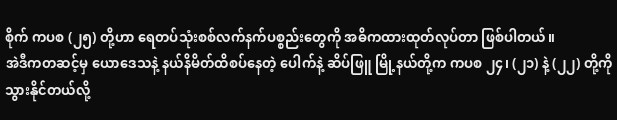စိုက် ကပစ (၂၅) တို့ဟာ ရေတပ်သုံးစစ်လက်နက်ပစ္စည်းတွေကို အဓိကထားထုတ်လုပ်တာ ဖြစ်ပါတယ်။
အဲဒီကတဆင့်မှ ယောဒေသနဲ့ နယ်နိမိတ်ထိစပ်နေတဲ့ ပေါက်နဲ့ ဆိပ်ဖြူ မြို့နယ်တို့က ကပစ ၂၄၊ (၂၁) နဲ့ (၂၂) တို့ကို သွားနိုင်တယ်လို့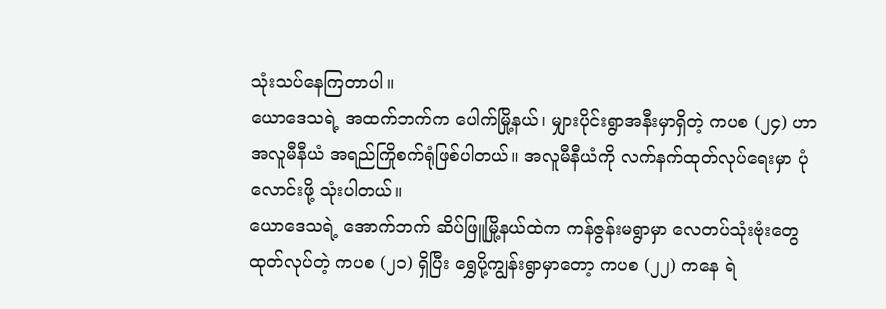သုံးသပ်နေကြတာပါ။
ယောဒေသရဲ့ အထက်ဘက်က ပေါက်မြို့နယ်၊ မျှားပိုင်းရွာအနီးမှာရှိတဲ့ ကပစ (၂၄) ဟာ အလူမီနီယံ အရည်ကြိုစက်ရုံဖြစ်ပါတယ်။ အလူမီနီယံကို လက်နက်ထုတ်လုပ်ရေးမှာ ပုံလောင်းဖို့ သုံးပါတယ်။
ယောဒေသရဲ့ အောက်ဘက် ဆိပ်ဖြူမြို့နယ်ထဲက ကန်ဇွန်းမရွာမှာ လေတပ်သုံးဗုံးတွေထုတ်လုပ်တဲ့ ကပစ (၂၁) ရှိပြီး ရွှေပို့ကျွန်းရွာမှာတော့ ကပစ (၂၂) ကနေ ရဲ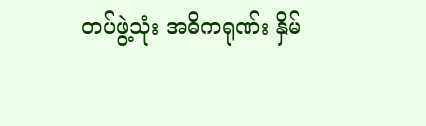တပ်ဖွဲ့သုံး အဓိကရုဏ်း နှိမ်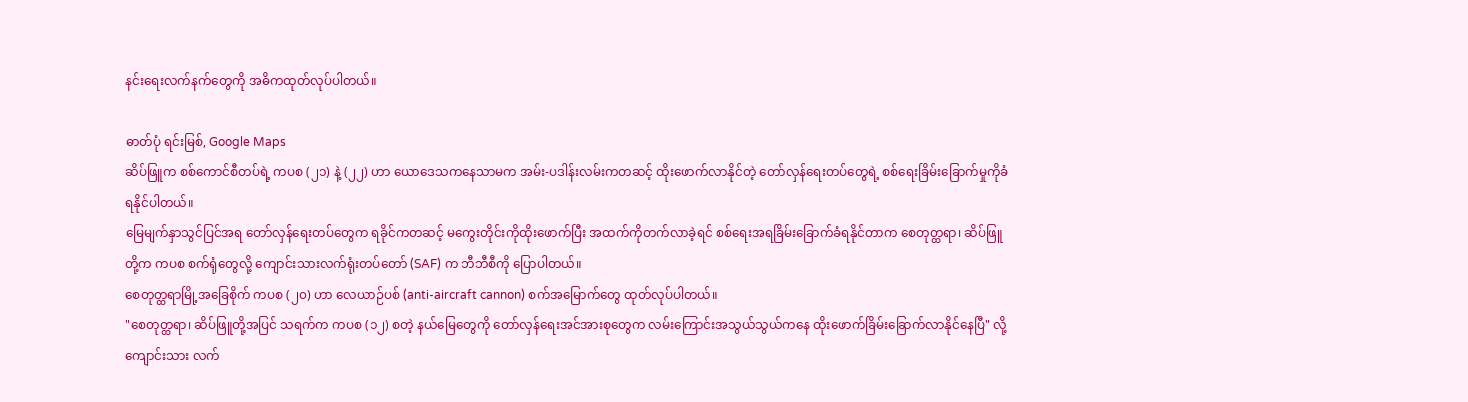နင်းရေးလက်နက်တွေကို အဓိကထုတ်လုပ်ပါတယ်။

ဓာတ်ပုံ ရင်းမြစ်, Google Maps
ဆိပ်ဖြူက စစ်ကောင်စီတပ်ရဲ့ ကပစ (၂၁) နဲ့ (၂၂) ဟာ ယောဒေသကနေသာမက အမ်း-ပဒါန်းလမ်းကတဆင့် ထိုးဖောက်လာနိုင်တဲ့ တော်လှန်ရေးတပ်တွေရဲ့ စစ်ရေးခြိမ်းခြောက်မှုကိုခံရနိုင်ပါတယ်။
မြေမျက်နှာသွင်ပြင်အရ တော်လှန်ရေးတပ်တွေက ရခိုင်ကတဆင့် မကွေးတိုင်းကိုထိုးဖောက်ပြီး အထက်ကိုတက်လာခဲ့ရင် စစ်ရေးအရခြိမ်းခြောက်ခံရနိုင်တာက စေတုတ္ထရာ၊ ဆိပ်ဖြူတို့က ကပစ စက်ရုံတွေလို့ ကျောင်းသားလက်ရုံးတပ်တော် (SAF) က ဘီဘီစီကို ပြောပါတယ်။
စေတုတ္ထရာမြို့အခြေစိုက် ကပစ (၂၀) ဟာ လေယာဉ်ပစ် (anti-aircraft cannon) စက်အမြောက်တွေ ထုတ်လုပ်ပါတယ်။
"စေတုတ္ထရာ၊ ဆိပ်ဖြူတို့အပြင် သရက်က ကပစ (၁၂) စတဲ့ နယ်မြေတွေကို တော်လှန်ရေးအင်အားစုတွေက လမ်းကြောင်းအသွယ်သွယ်ကနေ ထိုးဖောက်ခြိမ်းခြောက်လာနိုင်နေပြီ" လို့ ကျောင်းသား လက်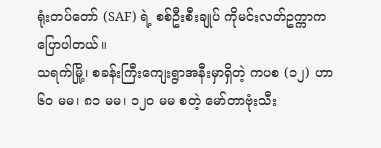ရုံးတပ်တော် (SAF) ရဲ့ စစ်ဦးစီးချုပ် ကိုမင်းလတ်ဥက္ကာက ပြောပါတယ်။
သရက်မြို့၊ စခန်းကြီးကျေးရွာအနီးမှာရှိတဲ့ ကပစ (၁၂) ဟာ ၆၀ မမ၊ ၈၁ မမ၊ ၁၂၀ မမ စတဲ့ မော်တာဗုံးသီး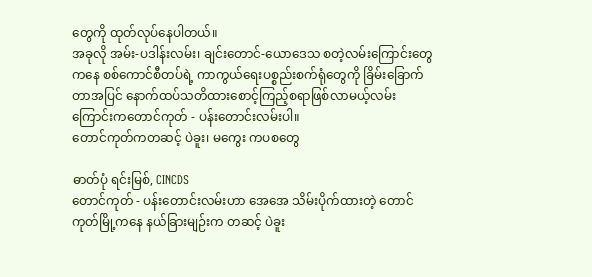တွေကို ထုတ်လုပ်နေပါတယ်။
အခုလို အမ်း-ပဒါန်းလမ်း၊ ချင်းတောင်-ယောဒေသ စတဲ့လမ်းကြောင်းတွေကနေ စစ်ကောင်စီတပ်ရဲ့ ကာကွယ်ရေးပစ္စည်းစက်ရုံတွေကို ခြိမ်းခြောက်တာအပြင် နောက်ထပ်သတိထားစောင့်ကြည့်စရာဖြစ်လာမယ့်လမ်းကြောင်းကတောင်ကုတ် - ပန်းတောင်းလမ်းပါ။
တောင်ကုတ်ကတဆင့် ပဲခူး၊ မကွေး ကပစတွေ

ဓာတ်ပုံ ရင်းမြစ်, CINCDS
တောင်ကုတ် - ပန်းတောင်းလမ်းဟာ အေအေ သိမ်းပိုက်ထားတဲ့ တောင်ကုတ်မြို့ကနေ နယ်ခြားမျဉ်းက တဆင့် ပဲခူး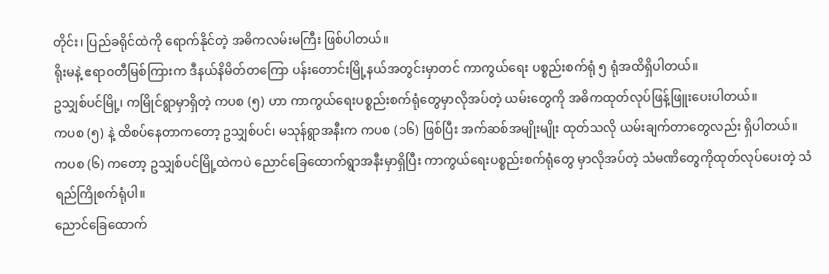တိုင်း၊ ပြည်ခရိုင်ထဲကို ရောက်နိုင်တဲ့ အဓိကလမ်းမကြီး ဖြစ်ပါတယ်။
ရိုးမနဲ့ ဧရာဝတီမြစ်ကြားက ဒီနယ်နိမိတ်တကြော ပန်းတောင်းမြို့နယ်အတွင်းမှာတင် ကာကွယ်ရေး ပစ္စည်းစက်ရုံ ၅ ရုံအထိရှိပါတယ်။
ဥသျှစ်ပင်မြို့၊ ကမြိုင်ရွာမှာရှိတဲ့ ကပစ (၅) ဟာ ကာကွယ်ရေးပစ္စည်းစက်ရုံတွေမှာလိုအပ်တဲ့ ယမ်းတွေကို အဓိကထုတ်လုပ်ဖြန့်ဖြူးပေးပါတယ်။
ကပစ (၅) နဲ့ ထိစပ်နေတာကတော့ ဥသျှစ်ပင်၊ မသုန်ရွာအနီးက ကပစ (၁၆) ဖြစ်ပြီး အက်ဆစ်အမျိုးမျိုး ထုတ်သလို ယမ်းချက်တာတွေလည်း ရှိပါတယ်။
ကပစ (၆) ကတော့ ဥသျှစ်ပင်မြို့ထဲကပဲ ညောင်ခြေထောက်ရွာအနီးမှာရှိပြီး ကာကွယ်ရေးပစ္စည်းစက်ရုံတွေ မှာလိုအပ်တဲ့ သံမဏိတွေကိုထုတ်လုပ်ပေးတဲ့ သံရည်ကြိုစက်ရုံပါ။
ညောင်ခြေထောက်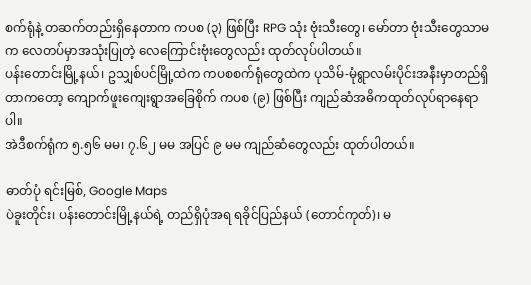စက်ရုံနဲ့ တဆက်တည်းရှိနေတာက ကပစ (၃) ဖြစ်ပြီး RPG သုံး ဗုံးသီးတွေ၊ မော်တာ ဗုံးသီးတွေသာမက လေတပ်မှာအသုံးပြုတဲ့ လေကြောင်းဗုံးတွေလည်း ထုတ်လုပ်ပါတယ်။
ပန်းတောင်းမြို့နယ်၊ ဥသျှစ်ပင်မြို့ထဲက ကပစစက်ရုံတွေထဲက ပုသိမ်-မုံရွာလမ်းပိုင်းအနီးမှာတည်ရှိတာကတော့ ကျောက်ဖူးကျေးရွာအခြေစိုက် ကပစ (၉) ဖြစ်ပြီး ကျည်ဆံအဓိကထုတ်လုပ်ရာနေရာပါ။
အဲဒီစက်ရုံက ၅.၅၆ မမ၊ ၇.၆၂ မမ အပြင် ၉ မမ ကျည်ဆံတွေလည်း ထုတ်ပါတယ်။

ဓာတ်ပုံ ရင်းမြစ်, Google Maps
ပဲခူးတိုင်း၊ ပန်းတောင်းမြို့နယ်ရဲ့ တည်ရှိပုံအရ ရခိုင်ပြည်နယ် (တောင်ကုတ်)၊ မ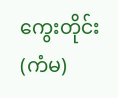ကွေးတိုင်း (ကံမ)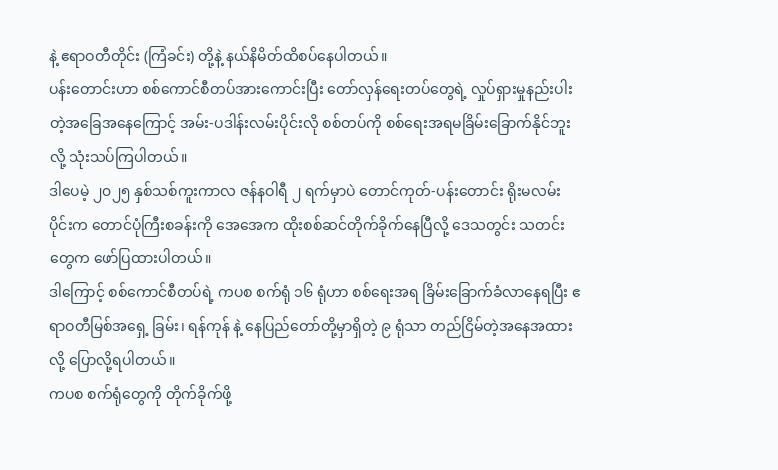နဲ့ ဧရာဝတီတိုင်း (ကြံခင်း) တို့နဲ့ နယ်နိမိတ်ထိစပ်နေပါတယ်။
ပန်းတောင်းဟာ စစ်ကောင်စီတပ်အားကောင်းပြီး တော်လှန်ရေးတပ်တွေရဲ့ လှုပ်ရှားမှုနည်းပါးတဲ့အခြေအနေကြောင့် အမ်း-ပဒါန်းလမ်းပိုင်းလို စစ်တပ်ကို စစ်ရေးအရမခြိမ်းခြောက်နိုင်ဘူးလို့ သုံးသပ်ကြပါတယ်။
ဒါပေမဲ့ ၂၀၂၅ နှစ်သစ်ကူးကာလ ဇန်နဝါရီ ၂ ရက်မှာပဲ တောင်ကုတ်-ပန်းတောင်း ရိုးမလမ်းပိုင်းက တောင်ပုံကြီးစခန်းကို အေအေက ထိုးစစ်ဆင်တိုက်ခိုက်နေပြီလို့ ဒေသတွင်း သတင်းတွေက ဖော်ပြထားပါတယ်။
ဒါကြောင့် စစ်ကောင်စီတပ်ရဲ့ ကပစ စက်ရုံ ၁၆ ရုံဟာ စစ်ရေးအရ ခြိမ်းခြောက်ခံလာနေရပြီး ဧရာဝတီမြစ်အရှေ့ ခြမ်း၊ ရန်ကုန် နဲ့ နေပြည်တော်တို့မှာရှိတဲ့ ၉ ရုံသာ တည်ငြိမ်တဲ့အနေအထားလို့ ပြောလို့ရပါတယ်။
ကပစ စက်ရုံတွေကို တိုက်ခိုက်ဖို့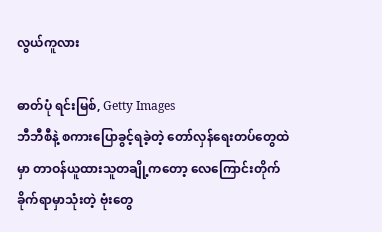လွယ်ကူလား

ဓာတ်ပုံ ရင်းမြစ်, Getty Images
ဘီဘီစီနဲ့ စကားပြောခွင့်ရခဲ့တဲ့ တော်လှန်ရေးတပ်တွေထဲမှာ တာဝန်ယူထားသူတချို့ကတော့ လေကြောင်းတိုက်ခိုက်ရာမှာသုံးတဲ့ ဗုံးတွေ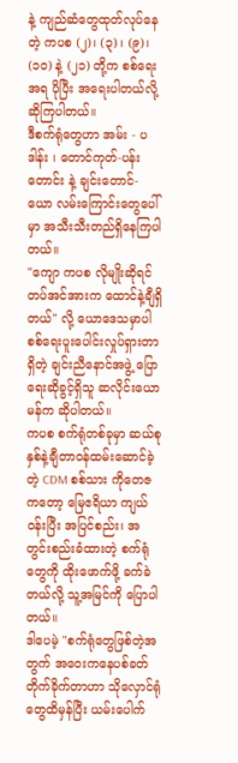နဲ့ ကျည်ဆံတွေထုတ်လုပ်နေတဲ့ ကပစ (၂)၊ (၃) ၊ (၉)၊ (၁၀) နဲ့ (၂၁) တို့က စစ်ရေးအရ ပိုပြီး အရေးပါတယ်လို့ ဆိုကြပါတယ်။
ဒီစက်ရုံတွေဟာ အမ်း - ပဒါန်း ၊ တောင်ကုတ်-ပန်းတောင်း နဲ့ ချင်းတောင်-ယော လမ်းကြောင်းတွေပေါ်မှာ အသီးသီးတည်ရှိနေကြပါတယ်။
"ကျော ကပစ လိုမျိုးဆိုရင် တပ်အင်အားက ထောင်နဲ့ချီရှိတယ်" လို့ ယောဒေသမှာပါ စစ်ရေးပူးပေါင်းလှုပ်ရှားတာရှိတဲ့ ချင်းညီနောင်အဖွဲ့ ပြောရေးဆိုခွင့်ရှိသူ ဆလိုင်းယောမန်က ဆိုပါတယ်။
ကပစ စက်ရုံတစ်ခုမှာ ဆယ်စုနှစ်နဲ့ချီတာဝန်ထမ်းဆောင်ခဲ့တဲ့ CDM စစ်သား ကိုတေဇ ကတော့ မြေဧရိယာ ကျယ်ဝန်းပြီး အပြင်စည်း၊ အတွင်းစည်းခံထားတဲ့ စက်ရုံတွေကို ထိုးဖောက်ဖို့ ခက်ခဲတယ်လို့ သူ့အမြင်ကို ပြောပါတယ်။
ဒါပေမဲ့ "စက်ရုံတွေဖြစ်တဲ့အတွက် အဝေးကနေပစ်ခတ်တိုက်ခိုက်တာဟာ သိုလှောင်ရုံတွေထိမှန်ပြီး ယမ်းပေါက်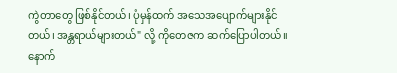ကွဲတာတွေ ဖြစ်နိုင်တယ်၊ ပုံမှန်ထက် အသေအပျောက်များနိုင်တယ်၊ အန္တရာယ်များတယ်" လို့ ကိုတေဇက ဆက်ပြောပါတယ်။
နောက်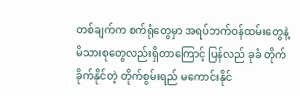တစ်ချက်က စက်ရုံတွေမှာ အရပ်ဘက်ဝန်ထမ်းတွေနဲ့ မိသားစုတွေလည်းရှိတာကြောင့် ပြန်လည် ခုခံ တိုက်ခိုက်နိုင်တဲ့ တိုက်စွမ်းရည် မကောင်းနိုင်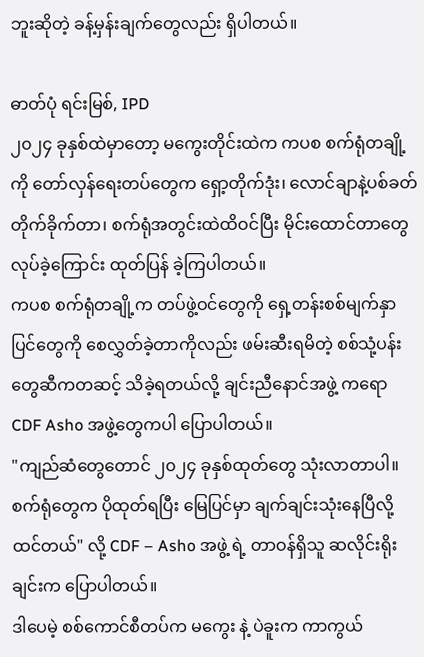ဘူးဆိုတဲ့ ခန့်မှန်းချက်တွေလည်း ရှိပါတယ်။

ဓာတ်ပုံ ရင်းမြစ်, IPD
၂၀၂၄ ခုနှစ်ထဲမှာတော့ မကွေးတိုင်းထဲက ကပစ စက်ရုံတချို့ကို တော်လှန်ရေးတပ်တွေက ရှော့တိုက်ဒုံး၊ လောင်ချာနဲ့ပစ်ခတ်တိုက်ခိုက်တာ၊ စက်ရုံအတွင်းထဲထိဝင်ပြီး မိုင်းထောင်တာတွေလုပ်ခဲ့ကြောင်း ထုတ်ပြန် ခဲ့ကြပါတယ်။
ကပစ စက်ရုံတချို့က တပ်ဖွဲ့ဝင်တွေကို ရှေ့တန်းစစ်မျက်နှာပြင်တွေကို စေလွှတ်ခဲ့တာကိုလည်း ဖမ်းဆီးရမိတဲ့ စစ်သုံ့ပန်းတွေဆီကတဆင့် သိခဲ့ရတယ်လို့ ချင်းညီနောင်အဖွဲ့ ကရော CDF Asho အဖွဲ့တွေကပါ ပြောပါတယ်။
"ကျည်ဆံတွေတောင် ၂၀၂၄ ခုနှစ်ထုတ်တွေ သုံးလာတာပါ။ စက်ရုံတွေက ပိုထုတ်ရပြီး မြေပြင်မှာ ချက်ချင်းသုံးနေပြီလို့ထင်တယ်" လို့ CDF – Asho အဖွဲ့ ရဲ့ တာဝန်ရှိသူ ဆလိုင်းရိုးချင်းက ပြောပါတယ်။
ဒါပေမဲ့ စစ်ကောင်စီတပ်က မကွေး နဲ့ ပဲခူးက ကာကွယ်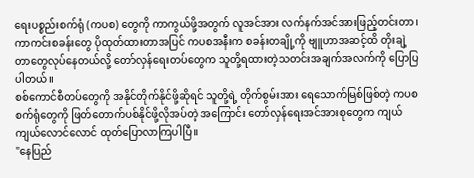ရေးပစ္စည်းစက်ရုံ (ကပစ) တွေကို ကာကွယ်ဖို့အတွက် လူအင်အား လက်နက်အင်အားဖြည့်တင်းတာ၊ ကာကင်းစခန်းတွေ ပိုထုတ်ထားတာအပြင် ကပစအနီးက စခန်းတချို့ကို ဗျူဟာအဆင့်ထိ တိုးချဲ့တာတွေလုပ်နေတယ်လို့ တော်လှန်ရေးတပ်တွေက သူတို့ရထားတဲ့သတင်းအချက်အလက်ကို ပြောပြပါတယ်။
စစ်ကောင်စီတပ်တွေကို အနိုင်တိုက်နိုင်ဖို့ဆိုရင် သူတို့ရဲ့ တိုက်စွမ်းအား ရေသောက်မြစ်ဖြစ်တဲ့ ကပစ စက်ရုံတွေကို ဖြတ်တောက်ပစ်နိုင်ဖို့လိုအပ်တဲ့ အကြောင်း တော်လှန်ရေးအင်အားစုတွေက ကျယ်ကျယ်လောင်လောင် ထုတ်ပြောလာကြပါပြီ။
"နေပြည်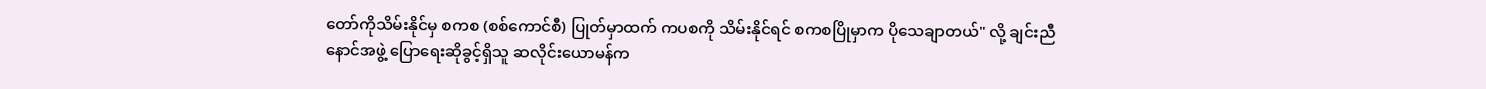တော်ကိုသိမ်းနိုင်မှ စကစ (စစ်ကောင်စီ) ပြုတ်မှာထက် ကပစကို သိမ်းနိုင်ရင် စကစပြိုမှာက ပိုသေချာတယ်" လို့ ချင်းညီနောင်အဖွဲ့ ပြောရေးဆိုခွင့်ရှိသူ ဆလိုင်းယောမန်က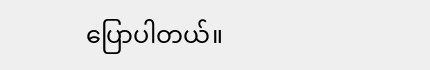ပြောပါတယ်။